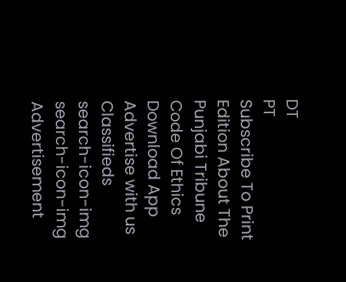DT
PT
Subscribe To Print Edition About The Punjabi Tribune Code Of Ethics Download App Advertise with us Classifieds
search-icon-img
search-icon-img
Advertisement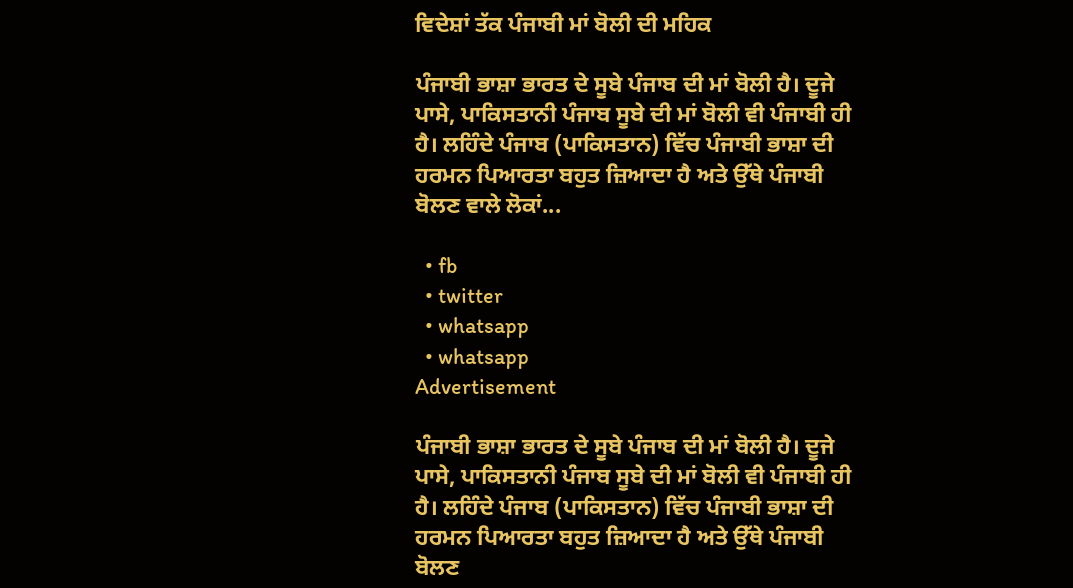ਵਿਦੇਸ਼ਾਂ ਤੱਕ ਪੰਜਾਬੀ ਮਾਂ ਬੋਲੀ ਦੀ ਮਹਿਕ

ਪੰਜਾਬੀ ਭਾਸ਼ਾ ਭਾਰਤ ਦੇ ਸੂਬੇ ਪੰਜਾਬ ਦੀ ਮਾਂ ਬੋਲੀ ਹੈ। ਦੂਜੇ ਪਾਸੇ, ਪਾਕਿਸਤਾਨੀ ਪੰਜਾਬ ਸੂਬੇ ਦੀ ਮਾਂ ਬੋਲੀ ਵੀ ਪੰਜਾਬੀ ਹੀ ਹੈ। ਲਹਿੰਦੇ ਪੰਜਾਬ (ਪਾਕਿਸਤਾਨ) ਵਿੱਚ ਪੰਜਾਬੀ ਭਾਸ਼ਾ ਦੀ ਹਰਮਨ ਪਿਆਰਤਾ ਬਹੁਤ ਜ਼ਿਆਦਾ ਹੈ ਅਤੇ ਉੱਥੇ ਪੰਜਾਬੀ ਬੋਲਣ ਵਾਲੇ ਲੋਕਾਂ...

  • fb
  • twitter
  • whatsapp
  • whatsapp
Advertisement

ਪੰਜਾਬੀ ਭਾਸ਼ਾ ਭਾਰਤ ਦੇ ਸੂਬੇ ਪੰਜਾਬ ਦੀ ਮਾਂ ਬੋਲੀ ਹੈ। ਦੂਜੇ ਪਾਸੇ, ਪਾਕਿਸਤਾਨੀ ਪੰਜਾਬ ਸੂਬੇ ਦੀ ਮਾਂ ਬੋਲੀ ਵੀ ਪੰਜਾਬੀ ਹੀ ਹੈ। ਲਹਿੰਦੇ ਪੰਜਾਬ (ਪਾਕਿਸਤਾਨ) ਵਿੱਚ ਪੰਜਾਬੀ ਭਾਸ਼ਾ ਦੀ ਹਰਮਨ ਪਿਆਰਤਾ ਬਹੁਤ ਜ਼ਿਆਦਾ ਹੈ ਅਤੇ ਉੱਥੇ ਪੰਜਾਬੀ ਬੋਲਣ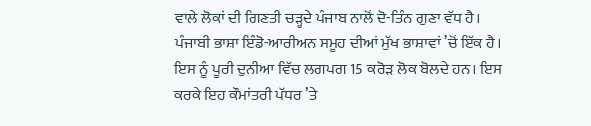ਵਾਲੇ ਲੋਕਾਂ ਦੀ ਗਿਣਤੀ ਚੜ੍ਹਦੇ ਪੰਜਾਬ ਨਾਲੋਂ ਦੋ-ਤਿੰਨ ਗੁਣਾ ਵੱਧ ਹੈ। ਪੰਜਾਬੀ ਭਾਸ਼ਾ ਇੰਡੋ-ਆਰੀਅਨ ਸਮੂਹ ਦੀਆਂ ਮੁੱਖ ਭਾਸ਼ਾਵਾਂ ’ਚੋਂ ਇੱਕ ਹੈ। ਇਸ ਨੂੰ ਪੂਰੀ ਦੁਨੀਆ ਵਿੱਚ ਲਗਪਗ 15 ਕਰੋੜ ਲੋਕ ਬੋਲਦੇ ਹਨ। ਇਸ ਕਰਕੇ ਇਹ ਕੌਮਾਂਤਰੀ ਪੱਧਰ ’ਤੇ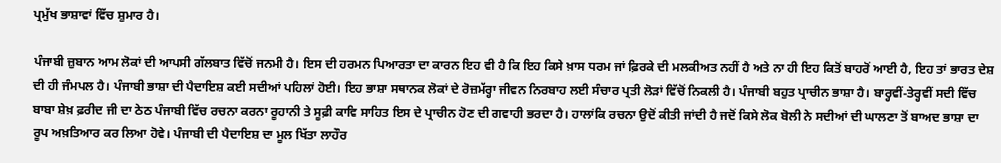ਪ੍ਰਮੁੱਖ ਭਾਸ਼ਾਵਾਂ ਵਿੱਚ ਸ਼ੁਮਾਰ ਹੈ।

ਪੰਜਾਬੀ ਜ਼ੁਬਾਨ ਆਮ ਲੋਕਾਂ ਦੀ ਆਪਸੀ ਗੱਲਬਾਤ ਵਿੱਚੋਂ ਜਨਮੀ ਹੈ। ਇਸ ਦੀ ਹਰਮਨ ਪਿਆਰਤਾ ਦਾ ਕਾਰਨ ਇਹ ਵੀ ਹੈ ਕਿ ਇਹ ਕਿਸੇ ਖ਼ਾਸ ਧਰਮ ਜਾਂ ਫ਼ਿਰਕੇ ਦੀ ਮਲਕੀਅਤ ਨਹੀਂ ਹੈ ਅਤੇ ਨਾ ਹੀ ਇਹ ਕਿਤੋਂ ਬਾਹਰੋਂ ਆਈ ਹੈ, ਇਹ ਤਾਂ ਭਾਰਤ ਦੇਸ਼ ਦੀ ਹੀ ਜੰਮਪਲ ਹੈ। ਪੰਜਾਬੀ ਭਾਸ਼ਾ ਦੀ ਪੈਦਾਇਸ਼ ਕਈ ਸਦੀਆਂ ਪਹਿਲਾਂ ਹੋਈ। ਇਹ ਭਾਸ਼ਾ ਸਥਾਨਕ ਲੋਕਾਂ ਦੇ ਰੋਜ਼ਮੱਰ੍ਹਾ ਜੀਵਨ ਨਿਰਬਾਹ ਲਈ ਸੰਚਾਰ ਪ੍ਰਤੀ ਲੋੜਾਂ ਵਿੱਚੋਂ ਨਿਕਲੀ ਹੈ। ਪੰਜਾਬੀ ਬਹੁਤ ਪ੍ਰਾਚੀਨ ਭਾਸ਼ਾ ਹੈ। ਬਾਰ੍ਹਵੀਂ-ਤੇਰ੍ਹਵੀਂ ਸਦੀ ਵਿੱਚ ਬਾਬਾ ਸ਼ੇਖ਼ ਫ਼ਰੀਦ ਜੀ ਦਾ ਠੇਠ ਪੰਜਾਬੀ ਵਿੱਚ ਰਚਨਾ ਕਰਨਾ ਰੂਹਾਨੀ ਤੇ ਸੂਫ਼ੀ ਕਾਵਿ ਸਾਹਿਤ ਇਸ ਦੇ ਪ੍ਰਾਚੀਨ ਹੋਣ ਦੀ ਗਵਾਹੀ ਭਰਦਾ ਹੈ। ਹਾਲਾਂਕਿ ਰਚਨਾ ਉਦੋਂ ਕੀਤੀ ਜਾਂਦੀ ਹੈ ਜਦੋਂ ਕਿਸੇ ਲੋਕ ਬੋਲੀ ਨੇ ਸਦੀਆਂ ਦੀ ਘਾਲਣਾ ਤੋਂ ਬਾਅਦ ਭਾਸ਼ਾ ਦਾ ਰੂਪ ਅਖ਼ਤਿਆਰ ਕਰ ਲਿਆ ਹੋਵੇ। ਪੰਜਾਬੀ ਦੀ ਪੈਦਾਇਸ਼ ਦਾ ਮੂਲ ਖਿੱਤਾ ਲਾਹੌਰ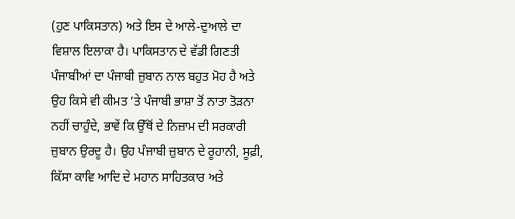(ਹੁਣ ਪਾਕਿਸਤਾਨ) ਅਤੇ ਇਸ ਦੇ ਆਲੇ-ਦੁਆਲੇ ਦਾ ਵਿਸ਼ਾਲ ਇਲਾਕਾ ਹੈ। ਪਾਕਿਸਤਾਨ ਦੇ ਵੱਡੀ ਗਿਣਤੀ ਪੰਜਾਬੀਆਂ ਦਾ ਪੰਜਾਬੀ ਜ਼ੁਬਾਨ ਨਾਲ ਬਹੁਤ ਮੋਹ ਹੈ ਅਤੇ ਉਹ ਕਿਸੇ ਵੀ ਕੀਮਤ ’ਤੇ ਪੰਜਾਬੀ ਭਾਸ਼ਾ ਤੋਂ ਨਾਤਾ ਤੋੜਨਾ ਨਹੀਂ ਚਾਹੁੰਦੇ, ਭਾਵੇਂ ਕਿ ਉੱਥੋਂ ਦੇ ਨਿਜ਼ਾਮ ਦੀ ਸਰਕਾਰੀ ਜ਼ੁਬਾਨ ਉਰਦੂ ਹੈ। ਉਹ ਪੰਜਾਬੀ ਜ਼ੁਬਾਨ ਦੇ ਰੂਹਾਨੀ, ਸੂਫ਼ੀ, ਕਿੱਸਾ ਕਾਵਿ ਆਦਿ ਦੇ ਮਹਾਨ ਸਾਹਿਤਕਾਰ ਅਤੇ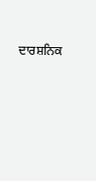ਦਾਰਸ਼ਨਿਕ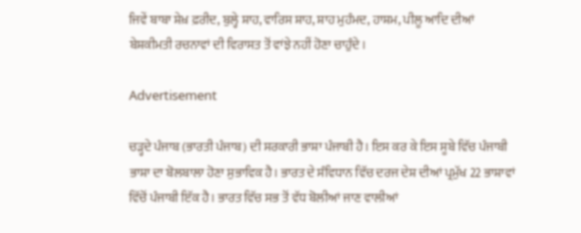ਜਿਵੇਂ ਬਾਬਾ ਸ਼ੇਖ਼ ਫ਼ਰੀਦ, ਬੁਲ੍ਹੇ ਸ਼ਾਹ, ਵਾਰਿਸ ਸ਼ਾਹ, ਸ਼ਾਹ ਮੁਹੰਮਦ, ਹਾਸ਼ਮ, ਪੀਲੂ ਆਦਿ ਦੀਆਂ ਬੇਸ਼ਕੀਮਤੀ ਰਚਨਾਵਾਂ ਦੀ ਵਿਰਾਸਤ ਤੋਂ ਵਾਂਝੇ ਨਹੀਂ ਹੋਣਾ ਚਾਹੁੰਦੇ।

Advertisement

ਚੜ੍ਹਦੇ ਪੰਜਾਬ (ਭਾਰਤੀ ਪੰਜਾਬ) ਦੀ ਸਰਕਾਰੀ ਭਾਸ਼ਾ ਪੰਜਾਬੀ ਹੈ। ਇਸ ਕਰ ਕੇ ਇਸ ਸੂਬੇ ਵਿੱਚ ਪੰਜਾਬੀ ਭਾਸ਼ਾ ਦਾ ਬੋਲਬਾਲਾ ਹੋਣਾ ਸੁਭਾਵਿਕ ਹੈ। ਭਾਰਤ ਦੇ ਸੰਵਿਧਾਨ ਵਿੱਚ ਦਰਜ ਦੇਸ਼ ਦੀਆਂ ਪ੍ਰਮੁੱਖ 22 ਭਾਸ਼ਾਵਾਂ ਵਿੱਚੋਂ ਪੰਜਾਬੀ ਇੱਕ ਹੈ। ਭਾਰਤ ਵਿੱਚ ਸਭ ਤੋਂ ਵੱਧ ਬੋਲੀਆਂ ਜਾਣ ਵਾਲੀਆਂ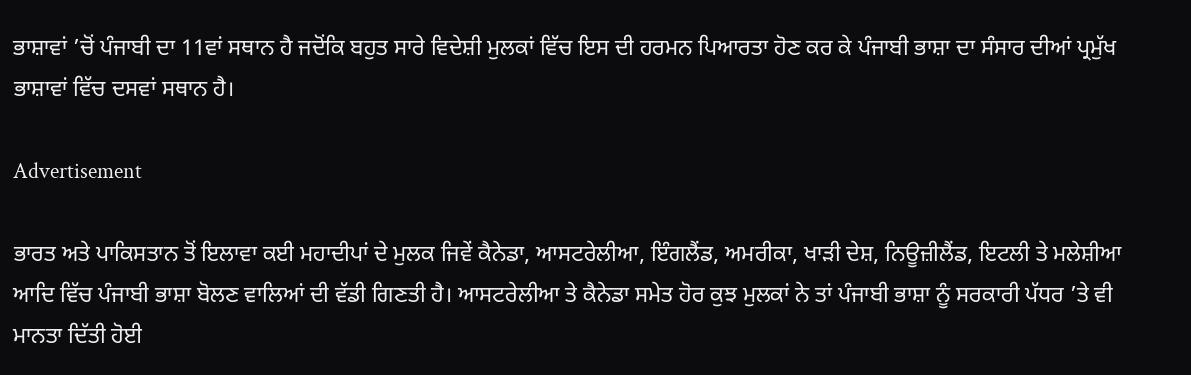ਭਾਸ਼ਾਵਾਂ ’ਚੋਂ ਪੰਜਾਬੀ ਦਾ 11ਵਾਂ ਸਥਾਨ ਹੈ ਜਦੋਂਕਿ ਬਹੁਤ ਸਾਰੇ ਵਿਦੇਸ਼ੀ ਮੁਲਕਾਂ ਵਿੱਚ ਇਸ ਦੀ ਹਰਮਨ ਪਿਆਰਤਾ ਹੋਣ ਕਰ ਕੇ ਪੰਜਾਬੀ ਭਾਸ਼ਾ ਦਾ ਸੰਸਾਰ ਦੀਆਂ ਪ੍ਰਮੁੱਖ ਭਾਸ਼ਾਵਾਂ ਵਿੱਚ ਦਸਵਾਂ ਸਥਾਨ ਹੈ।

Advertisement

ਭਾਰਤ ਅਤੇ ਪਾਕਿਸਤਾਨ ਤੋਂ ਇਲਾਵਾ ਕਈ ਮਹਾਦੀਪਾਂ ਦੇ ਮੁਲਕ ਜਿਵੇਂ ਕੈਨੇਡਾ, ਆਸਟਰੇਲੀਆ, ਇੰਗਲੈਂਡ, ਅਮਰੀਕਾ, ਖਾੜੀ ਦੇਸ਼, ਨਿਊਜ਼ੀਲੈਂਡ, ਇਟਲੀ ਤੇ ਮਲੇਸ਼ੀਆ ਆਦਿ ਵਿੱਚ ਪੰਜਾਬੀ ਭਾਸ਼ਾ ਬੋਲਣ ਵਾਲਿਆਂ ਦੀ ਵੱਡੀ ਗਿਣਤੀ ਹੈ। ਆਸਟਰੇਲੀਆ ਤੇ ਕੈਨੇਡਾ ਸਮੇਤ ਹੋਰ ਕੁਝ ਮੁਲਕਾਂ ਨੇ ਤਾਂ ਪੰਜਾਬੀ ਭਾਸ਼ਾ ਨੂੰ ਸਰਕਾਰੀ ਪੱਧਰ ’ਤੇ ਵੀ ਮਾਨਤਾ ਦਿੱਤੀ ਹੋਈ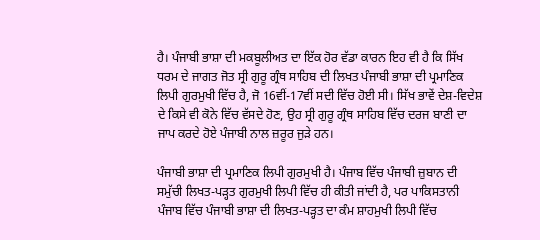ਹੈ। ਪੰਜਾਬੀ ਭਾਸ਼ਾ ਦੀ ਮਕਬੂਲੀਅਤ ਦਾ ਇੱਕ ਹੋਰ ਵੱਡਾ ਕਾਰਨ ਇਹ ਵੀ ਹੈ ਕਿ ਸਿੱਖ ਧਰਮ ਦੇ ਜਾਗਤ ਜੋਤ ਸ੍ਰੀ ਗੁਰੂ ਗ੍ਰੰਥ ਸਾਹਿਬ ਦੀ ਲਿਖਤ ਪੰਜਾਬੀ ਭਾਸ਼ਾ ਦੀ ਪ੍ਰਮਾਣਿਕ ਲਿਪੀ ਗੁਰਮੁਖੀ ਵਿੱਚ ਹੈ, ਜੋ 16ਵੀਂ-17ਵੀਂ ਸਦੀ ਵਿੱਚ ਹੋਈ ਸੀ। ਸਿੱਖ ਭਾਵੇਂ ਦੇਸ਼-ਵਿਦੇਸ਼ ਦੇ ਕਿਸੇ ਵੀ ਕੋਨੇ ਵਿੱਚ ਵੱਸਦੇ ਹੋਣ, ਉਹ ਸ੍ਰੀ ਗੁਰੂ ਗ੍ਰੰਥ ਸਾਹਿਬ ਵਿੱਚ ਦਰਜ ਬਾਣੀ ਦਾ ਜਾਪ ਕਰਦੇ ਹੋਏ ਪੰਜਾਬੀ ਨਾਲ ਜ਼ਰੂਰ ਜੁੜੇ ਹਨ।

ਪੰਜਾਬੀ ਭਾਸ਼ਾ ਦੀ ਪ੍ਰਮਾਣਿਕ ਲਿਪੀ ਗੁਰਮੁਖੀ ਹੈ। ਪੰਜਾਬ ਵਿੱਚ ਪੰਜਾਬੀ ਜ਼ੁਬਾਨ ਦੀ ਸਮੁੱਚੀ ਲਿਖਤ-ਪੜ੍ਹਤ ਗੁਰਮੁਖੀ ਲਿਪੀ ਵਿੱਚ ਹੀ ਕੀਤੀ ਜਾਂਦੀ ਹੈ, ਪਰ ਪਾਕਿਸਤਾਨੀ ਪੰਜਾਬ ਵਿੱਚ ਪੰਜਾਬੀ ਭਾਸ਼ਾ ਦੀ ਲਿਖਤ-ਪੜ੍ਹਤ ਦਾ ਕੰਮ ਸ਼ਾਹਮੁਖੀ ਲਿਪੀ ਵਿੱਚ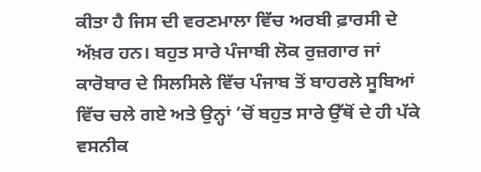ਕੀਤਾ ਹੈ ਜਿਸ ਦੀ ਵਰਣਮਾਲਾ ਵਿੱਚ ਅਰਬੀ ਫ਼ਾਰਸੀ ਦੇ ਅੱਖ਼ਰ ਹਨ। ਬਹੁਤ ਸਾਰੇ ਪੰਜਾਬੀ ਲੋਕ ਰੁਜ਼ਗਾਰ ਜਾਂ ਕਾਰੋਬਾਰ ਦੇ ਸਿਲਸਿਲੇ ਵਿੱਚ ਪੰਜਾਬ ਤੋਂ ਬਾਹਰਲੇ ਸੂਬਿਆਂ ਵਿੱਚ ਚਲੇ ਗਏ ਅਤੇ ਉਨ੍ਹਾਂ ’ਚੋਂ ਬਹੁਤ ਸਾਰੇ ਉੱਥੋਂ ਦੇ ਹੀ ਪੱਕੇ ਵਸਨੀਕ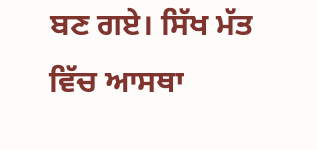ਬਣ ਗਏ। ਸਿੱਖ ਮੱਤ ਵਿੱਚ ਆਸਥਾ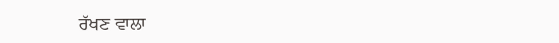ਰੱਖਣ ਵਾਲਾ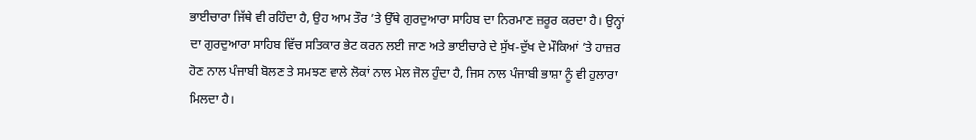ਭਾਈਚਾਰਾ ਜਿੱਥੇ ਵੀ ਰਹਿੰਦਾ ਹੈ, ਉਹ ਆਮ ਤੌਰ ’ਤੇ ਉੱਥੇ ਗੁਰਦੁਆਰਾ ਸਾਹਿਬ ਦਾ ਨਿਰਮਾਣ ਜ਼ਰੂਰ ਕਰਦਾ ਹੈ। ਉਨ੍ਹਾਂ ਦਾ ਗੁਰਦੁਆਰਾ ਸਾਹਿਬ ਵਿੱਚ ਸਤਿਕਾਰ ਭੇਟ ਕਰਨ ਲਈ ਜਾਣ ਅਤੇ ਭਾਈਚਾਰੇ ਦੇ ਸੁੱਖ-ਦੁੱਖ ਦੇ ਮੌਕਿਆਂ ’ਤੇ ਹਾਜ਼ਰ ਹੋਣ ਨਾਲ ਪੰਜਾਬੀ ਬੋਲਣ ਤੇ ਸਮਝਣ ਵਾਲੇ ਲੋਕਾਂ ਨਾਲ ਮੇਲ ਜੋਲ ਹੁੰਦਾ ਹੈ, ਜਿਸ ਨਾਲ ਪੰਜਾਬੀ ਭਾਸ਼ਾ ਨੂੰ ਵੀ ਹੁਲਾਰਾ ਮਿਲਦਾ ਹੈ।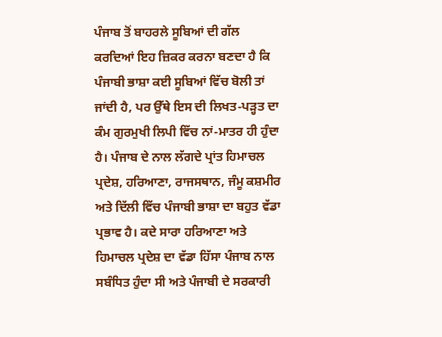ਪੰਜਾਬ ਤੋਂ ਬਾਹਰਲੇ ਸੂਬਿਆਂ ਦੀ ਗੱਲ ਕਰਦਿਆਂ ਇਹ ਜ਼ਿਕਰ ਕਰਨਾ ਬਣਦਾ ਹੈ ਕਿ ਪੰਜਾਬੀ ਭਾਸ਼ਾ ਕਈ ਸੂਬਿਆਂ ਵਿੱਚ ਬੋਲੀ ਤਾਂ ਜਾਂਦੀ ਹੈ, ਪਰ ਉੱਥੇ ਇਸ ਦੀ ਲਿਖਤ-ਪੜ੍ਹਤ ਦਾ ਕੰਮ ਗੁਰਮੁਖੀ ਲਿਪੀ ਵਿੱਚ ਨਾਂ-ਮਾਤਰ ਹੀ ਹੁੰਦਾ ਹੈ। ਪੰਜਾਬ ਦੇ ਨਾਲ ਲੱਗਦੇ ਪ੍ਰਾਂਤ ਹਿਮਾਚਲ ਪ੍ਰਦੇਸ਼, ਹਰਿਆਣਾ, ਰਾਜਸਥਾਨ, ਜੰਮੂ ਕਸ਼ਮੀਰ ਅਤੇ ਦਿੱਲੀ ਵਿੱਚ ਪੰਜਾਬੀ ਭਾਸ਼ਾ ਦਾ ਬਹੁਤ ਵੱਡਾ ਪ੍ਰਭਾਵ ਹੈ। ਕਦੇ ਸਾਰਾ ਹਰਿਆਣਾ ਅਤੇ ਹਿਮਾਚਲ ਪ੍ਰਦੇਸ਼ ਦਾ ਵੱਡਾ ਹਿੱਸਾ ਪੰਜਾਬ ਨਾਲ ਸਬੰਧਿਤ ਹੁੰਦਾ ਸੀ ਅਤੇ ਪੰਜਾਬੀ ਦੇ ਸਰਕਾਰੀ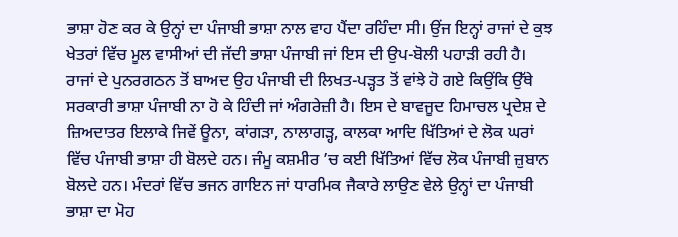ਭਾਸ਼ਾ ਹੋਣ ਕਰ ਕੇ ਉਨ੍ਹਾਂ ਦਾ ਪੰਜਾਬੀ ਭਾਸ਼ਾ ਨਾਲ ਵਾਹ ਪੈਂਦਾ ਰਹਿੰਦਾ ਸੀ। ਉਂਜ ਇਨ੍ਹਾਂ ਰਾਜਾਂ ਦੇ ਕੁਝ ਖੇਤਰਾਂ ਵਿੱਚ ਮੂਲ ਵਾਸੀਆਂ ਦੀ ਜੱਦੀ ਭਾਸ਼ਾ ਪੰਜਾਬੀ ਜਾਂ ਇਸ ਦੀ ਉਪ-ਬੋਲੀ ਪਹਾੜੀ ਰਹੀ ਹੈ। ਰਾਜਾਂ ਦੇ ਪੁਨਰਗਠਨ ਤੋਂ ਬਾਅਦ ਉਹ ਪੰਜਾਬੀ ਦੀ ਲਿਖਤ-ਪੜ੍ਹਤ ਤੋਂ ਵਾਂਝੇ ਹੋ ਗਏ ਕਿਉਂਕਿ ਉੱਥੇ ਸਰਕਾਰੀ ਭਾਸ਼ਾ ਪੰਜਾਬੀ ਨਾ ਹੋ ਕੇ ਹਿੰਦੀ ਜਾਂ ਅੰਗਰੇਜ਼ੀ ਹੈ। ਇਸ ਦੇ ਬਾਵਜੂਦ ਹਿਮਾਚਲ ਪ੍ਰਦੇਸ਼ ਦੇ ਜ਼ਿਅਦਾਤਰ ਇਲਾਕੇ ਜਿਵੇਂ ਊਨਾ, ਕਾਂਗੜਾ, ਨਾਲਾਗੜ੍ਹ, ਕਾਲਕਾ ਆਦਿ ਖਿੱਤਿਆਂ ਦੇ ਲੋਕ ਘਰਾਂ ਵਿੱਚ ਪੰਜਾਬੀ ਭਾਸ਼ਾ ਹੀ ਬੋਲਦੇ ਹਨ। ਜੰਮੂ ਕਸ਼ਮੀਰ ’ਚ ਕਈ ਖਿੱਤਿਆਂ ਵਿੱਚ ਲੋਕ ਪੰਜਾਬੀ ਜ਼ੁਬਾਨ ਬੋਲਦੇ ਹਨ। ਮੰਦਰਾਂ ਵਿੱਚ ਭਜਨ ਗਾਇਨ ਜਾਂ ਧਾਰਮਿਕ ਜੈਕਾਰੇ ਲਾਉਣ ਵੇਲੇ ਉਨ੍ਹਾਂ ਦਾ ਪੰਜਾਬੀ ਭਾਸ਼ਾ ਦਾ ਮੋਹ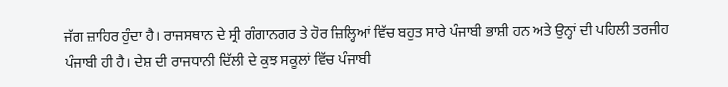ਜੱਗ ਜ਼ਾਹਿਰ ਹੁੰਦਾ ਹੈ। ਰਾਜਸਥਾਨ ਦੇ ਸ੍ਰੀ ਗੰਗਾਨਗਰ ਤੇ ਹੋਰ ਜ਼ਿਲ੍ਹਿਆਂ ਵਿੱਚ ਬਹੁਤ ਸਾਰੇ ਪੰਜਾਬੀ ਭਾਸ਼ੀ ਹਨ ਅਤੇ ਉਨ੍ਹਾਂ ਦੀ ਪਹਿਲੀ ਤਰਜੀਹ ਪੰਜਾਬੀ ਹੀ ਹੈ। ਦੇਸ਼ ਦੀ ਰਾਜਧਾਨੀ ਦਿੱਲੀ ਦੇ ਕੁਝ ਸਕੂਲਾਂ ਵਿੱਚ ਪੰਜਾਬੀ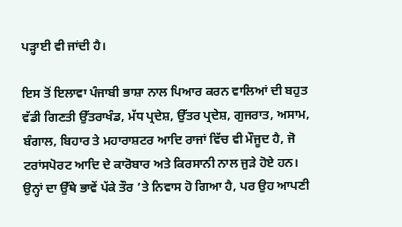ਪੜ੍ਹਾਈ ਵੀ ਜਾਂਦੀ ਹੈ।

ਇਸ ਤੋਂ ਇਲਾਵਾ ਪੰਜਾਬੀ ਭਾਸ਼ਾ ਨਾਲ ਪਿਆਰ ਕਰਨ ਵਾਲਿਆਂ ਦੀ ਬਹੁਤ ਵੱਡੀ ਗਿਣਤੀ ਉੱਤਰਾਖੰਡ, ਮੱਧ ਪ੍ਰਦੇਸ਼, ਉੱਤਰ ਪ੍ਰਦੇਸ਼, ਗੁਜਰਾਤ, ਅਸਾਮ, ਬੰਗਾਲ, ਬਿਹਾਰ ਤੇ ਮਹਾਰਾਸ਼ਟਰ ਆਦਿ ਰਾਜਾਂ ਵਿੱਚ ਵੀ ਮੌਜੂਦ ਹੈ, ਜੋ ਟਰਾਂਸਪੋਰਟ ਆਦਿ ਦੇ ਕਾਰੋਬਾਰ ਅਤੇ ਕਿਰਸਾਨੀ ਨਾਲ ਜੁੜੇ ਹੋਏ ਹਨ। ਉਨ੍ਹਾਂ ਦਾ ਉੱਥੇ ਭਾਵੇਂ ਪੱਕੇ ਤੌਰ ’ਤੇ ਨਿਵਾਸ ਹੋ ਗਿਆ ਹੈ, ਪਰ ਉਹ ਆਪਣੀ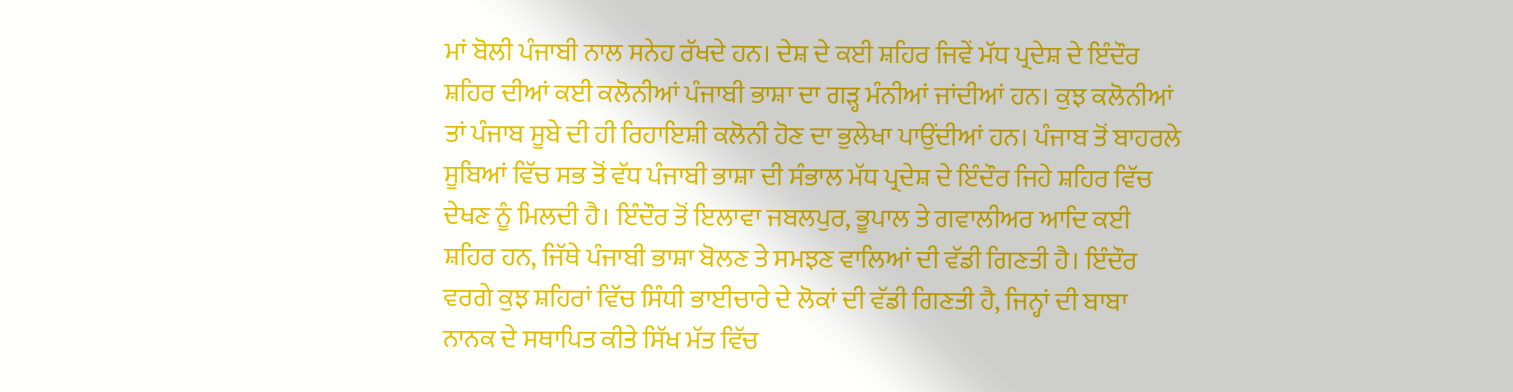ਮਾਂ ਬੋਲੀ ਪੰਜਾਬੀ ਨਾਲ ਸਨੇਹ ਰੱਖਦੇ ਹਨ। ਦੇਸ਼ ਦੇ ਕਈ ਸ਼ਹਿਰ ਜਿਵੇਂ ਮੱਧ ਪ੍ਰਦੇਸ਼ ਦੇ ਇੰਦੌਰ ਸ਼ਹਿਰ ਦੀਆਂ ਕਈ ਕਲੋਨੀਆਂ ਪੰਜਾਬੀ ਭਾਸ਼ਾ ਦਾ ਗੜ੍ਹ ਮੰਨੀਆਂ ਜਾਂਦੀਆਂ ਹਨ। ਕੁਝ ਕਲੋਨੀਆਂ ਤਾਂ ਪੰਜਾਬ ਸੂਬੇ ਦੀ ਹੀ ਰਿਹਾਇਸ਼ੀ ਕਲੋਨੀ ਹੋਣ ਦਾ ਭੁਲੇਖਾ ਪਾਉਂਦੀਆਂ ਹਨ। ਪੰਜਾਬ ਤੋਂ ਬਾਹਰਲੇ ਸੂਬਿਆਂ ਵਿੱਚ ਸਭ ਤੋਂ ਵੱਧ ਪੰਜਾਬੀ ਭਾਸ਼ਾ ਦੀ ਸੰਭਾਲ ਮੱਧ ਪ੍ਰਦੇਸ਼ ਦੇ ਇੰਦੌਰ ਜਿਹੇ ਸ਼ਹਿਰ ਵਿੱਚ ਦੇਖਣ ਨੂੰ ਮਿਲਦੀ ਹੈ। ਇੰਦੌਰ ਤੋਂ ਇਲਾਵਾ ਜਬਲਪੁਰ, ਭੂਪਾਲ ਤੇ ਗਵਾਲੀਅਰ ਆਦਿ ਕਈ ਸ਼ਹਿਰ ਹਨ, ਜਿੱਥੇ ਪੰਜਾਬੀ ਭਾਸ਼ਾ ਬੋਲਣ ਤੇ ਸਮਝਣ ਵਾਲਿਆਂ ਦੀ ਵੱਡੀ ਗਿਣਤੀ ਹੈ। ਇੰਦੌਰ ਵਰਗੇ ਕੁਝ ਸ਼ਹਿਰਾਂ ਵਿੱਚ ਸਿੰਧੀ ਭਾਈਚਾਰੇ ਦੇ ਲੋਕਾਂ ਦੀ ਵੱਡੀ ਗਿਣਤੀ ਹੈ, ਜਿਨ੍ਹਾਂ ਦੀ ਬਾਬਾ ਨਾਨਕ ਦੇ ਸਥਾਪਿਤ ਕੀਤੇ ਸਿੱਖ ਮੱਤ ਵਿੱਚ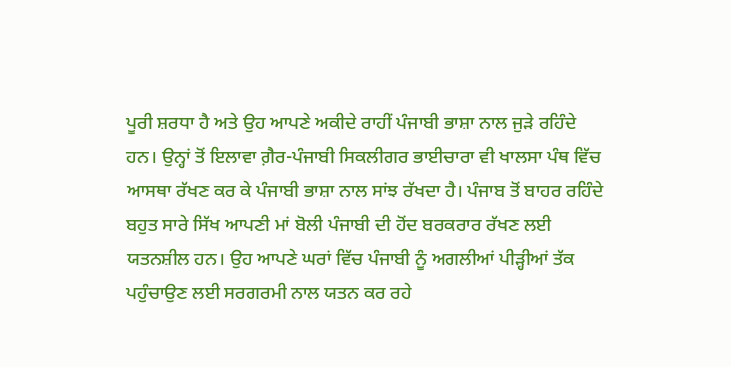ਪੂਰੀ ਸ਼ਰਧਾ ਹੈ ਅਤੇ ਉਹ ਆਪਣੇ ਅਕੀਦੇ ਰਾਹੀਂ ਪੰਜਾਬੀ ਭਾਸ਼ਾ ਨਾਲ ਜੁੜੇ ਰਹਿੰਦੇ ਹਨ। ਉਨ੍ਹਾਂ ਤੋਂ ਇਲਾਵਾ ਗ਼ੈਰ-ਪੰਜਾਬੀ ਸਿਕਲੀਗਰ ਭਾਈਚਾਰਾ ਵੀ ਖਾਲਸਾ ਪੰਥ ਵਿੱਚ ਆਸਥਾ ਰੱਖਣ ਕਰ ਕੇ ਪੰਜਾਬੀ ਭਾਸ਼ਾ ਨਾਲ ਸਾਂਝ ਰੱਖਦਾ ਹੈ। ਪੰਜਾਬ ਤੋਂ ਬਾਹਰ ਰਹਿੰਦੇ ਬਹੁਤ ਸਾਰੇ ਸਿੱਖ ਆਪਣੀ ਮਾਂ ਬੋਲੀ ਪੰਜਾਬੀ ਦੀ ਹੋਂਦ ਬਰਕਰਾਰ ਰੱਖਣ ਲਈ ਯਤਨਸ਼ੀਲ ਹਨ। ਉਹ ਆਪਣੇ ਘਰਾਂ ਵਿੱਚ ਪੰਜਾਬੀ ਨੂੰ ਅਗਲੀਆਂ ਪੀੜ੍ਹੀਆਂ ਤੱਕ ਪਹੁੰਚਾਉਣ ਲਈ ਸਰਗਰਮੀ ਨਾਲ ਯਤਨ ਕਰ ਰਹੇ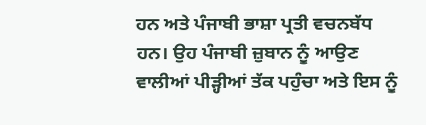ਹਨ ਅਤੇ ਪੰਜਾਬੀ ਭਾਸ਼ਾ ਪ੍ਰਤੀ ਵਚਨਬੱਧ ਹਨ। ਉਹ ਪੰਜਾਬੀ ਜ਼ੁਬਾਨ ਨੂੰ ਆਉਣ ਵਾਲੀਆਂ ਪੀੜ੍ਹੀਆਂ ਤੱਕ ਪਹੁੰਚਾ ਅਤੇ ਇਸ ਨੂੰ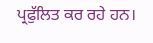ਪ੍ਰਫੁੱਲਿਤ ਕਰ ਰਹੇ ਹਨ।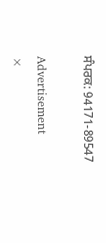ਸੰਪਰਕ: 94171-89547

Advertisement
×